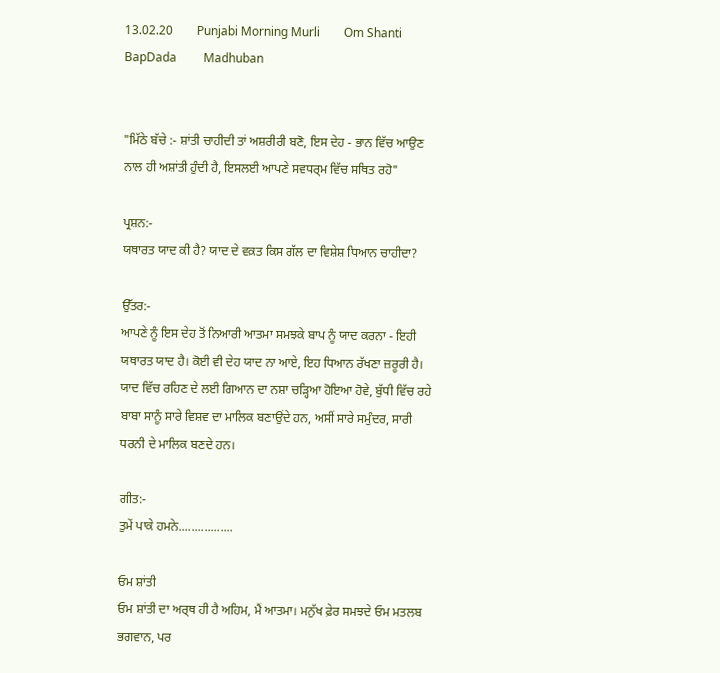13.02.20        Punjabi Morning Murli        Om Shanti         BapDada         Madhuban


"ਮਿੱਠੇ ਬੱਚੇ :- ਸ਼ਾਂਤੀ ਚਾਹੀਦੀ ਤਾਂ ਅਸ਼ਰੀਰੀ ਬਣੋ, ਇਸ ਦੇਹ - ਭਾਨ ਵਿੱਚ ਆਉਣ ਨਾਲ ਹੀ ਅਸ਼ਾਂਤੀ ਹੁੰਦੀ ਹੈ, ਇਸਲਈ ਆਪਣੇ ਸਵਧਰ੍ਮ ਵਿੱਚ ਸਥਿਤ ਰਹੋ"

ਪ੍ਰਸ਼ਨ:-
ਯਥਾਰਤ ਯਾਦ ਕੀ ਹੈ? ਯਾਦ ਦੇ ਵਕ਼ਤ ਕਿਸ ਗੱਲ ਦਾ ਵਿਸ਼ੇਸ਼ ਧਿਆਨ ਚਾਹੀਦਾ?

ਉੱਤਰ:-
ਆਪਣੇ ਨੂੰ ਇਸ ਦੇਹ ਤੋਂ ਨਿਆਰੀ ਆਤਮਾ ਸਮਝਕੇ ਬਾਪ ਨੂੰ ਯਾਦ ਕਰਨਾ - ਇਹੀ ਯਥਾਰਤ ਯਾਦ ਹੈ। ਕੋਈ ਵੀ ਦੇਹ ਯਾਦ ਨਾ ਆਏ, ਇਹ ਧਿਆਨ ਰੱਖਣਾ ਜ਼ਰੂਰੀ ਹੈ। ਯਾਦ ਵਿੱਚ ਰਹਿਣ ਦੇ ਲਈ ਗਿਆਨ ਦਾ ਨਸ਼ਾ ਚੜ੍ਹਿਆ ਹੋਇਆ ਹੋਵੇ, ਬੁੱਧੀ ਵਿੱਚ ਰਹੇ ਬਾਬਾ ਸਾਨੂੰ ਸਾਰੇ ਵਿਸ਼ਵ ਦਾ ਮਾਲਿਕ ਬਣਾਉਂਦੇ ਹਨ, ਅਸੀਂ ਸਾਰੇ ਸਮੁੰਦਰ, ਸਾਰੀ ਧਰਨੀ ਦੇ ਮਾਲਿਕ ਬਣਦੇ ਹਨ।

ਗੀਤ:-
ਤੁਮੇਂ ਪਾਕੇ ਹਮਨੇ.................

ਓਮ ਸ਼ਾਂਤੀ
ਓਮ ਸ਼ਾਂਤੀ ਦਾ ਅਰ੍ਥ ਹੀ ਹੈ ਅਹਿਮ, ਮੈਂ ਆਤਮਾ। ਮਨੁੱਖ ਫ਼ੇਰ ਸਮਝਦੇ ਓਮ ਮਤਲਬ ਭਗਵਾਨ, ਪਰ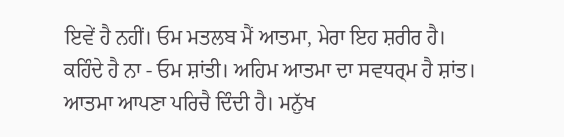ਇਵੇਂ ਹੈ ਨਹੀਂ। ਓਮ ਮਤਲਬ ਮੈਂ ਆਤਮਾ, ਮੇਰਾ ਇਹ ਸ਼ਰੀਰ ਹੈ। ਕਹਿੰਦੇ ਹੈ ਨਾ - ਓਮ ਸ਼ਾਂਤੀ। ਅਹਿਮ ਆਤਮਾ ਦਾ ਸਵਧਰ੍ਮ ਹੈ ਸ਼ਾਂਤ। ਆਤਮਾ ਆਪਣਾ ਪਰਿਚੈ ਦਿੰਦੀ ਹੈ। ਮਨੁੱਖ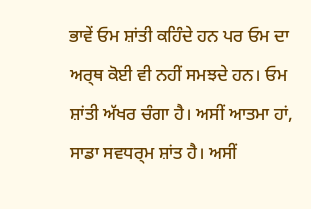ਭਾਵੇਂ ਓਮ ਸ਼ਾਂਤੀ ਕਹਿੰਦੇ ਹਨ ਪਰ ਓਮ ਦਾ ਅਰ੍ਥ ਕੋਈ ਵੀ ਨਹੀਂ ਸਮਝਦੇ ਹਨ। ਓਮ ਸ਼ਾਂਤੀ ਅੱਖਰ ਚੰਗਾ ਹੈ। ਅਸੀਂ ਆਤਮਾ ਹਾਂ, ਸਾਡਾ ਸਵਧਰ੍ਮ ਸ਼ਾਂਤ ਹੈ। ਅਸੀਂ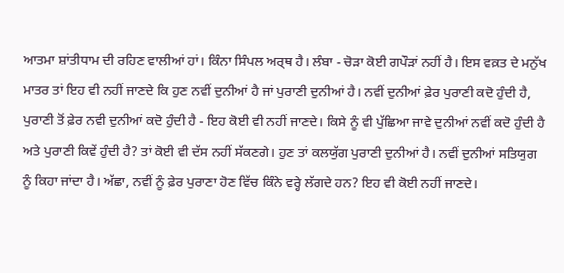ਆਤਮਾ ਸ਼ਾਂਤੀਧਾਮ ਦੀ ਰਹਿਣ ਵਾਲੀਆਂ ਹਾਂ। ਕਿੰਨਾ ਸਿੰਪਲ ਅਰ੍ਥ ਹੈ। ਲੰਬਾ - ਚੋੜਾ ਕੋਈ ਗਪੌੜਾਂ ਨਹੀਂ ਹੈ। ਇਸ ਵਕ਼ਤ ਦੇ ਮਨੁੱਖ ਮਾਤਰ ਤਾਂ ਇਹ ਵੀ ਨਹੀਂ ਜਾਣਦੇ ਕਿ ਹੁਣ ਨਵੀਂ ਦੁਨੀਆਂ ਹੈ ਜਾਂ ਪੁਰਾਣੀ ਦੁਨੀਆਂ ਹੈ। ਨਵੀਂ ਦੁਨੀਆਂ ਫ਼ੇਰ ਪੁਰਾਣੀ ਕਦੋ ਹੁੰਦੀ ਹੈ, ਪੁਰਾਣੀ ਤੋਂ ਫ਼ੇਰ ਨਵੀ ਦੁਨੀਆਂ ਕਦੋ ਹੁੰਦੀ ਹੈ - ਇਹ ਕੋਈ ਵੀ ਨਹੀਂ ਜਾਣਦੇ। ਕਿਸੇ ਨੂੰ ਵੀ ਪੁੱਛਿਆ ਜਾਵੇ ਦੁਨੀਆਂ ਨਵੀਂ ਕਦੋ ਹੁੰਦੀ ਹੈ ਅਤੇ ਪੁਰਾਣੀ ਕਿਵੇਂ ਹੁੰਦੀ ਹੈ? ਤਾਂ ਕੋਈ ਵੀ ਦੱਸ ਨਹੀਂ ਸੱਕਣਗੇ। ਹੁਣ ਤਾਂ ਕਲਯੁੱਗ ਪੁਰਾਣੀ ਦੁਨੀਆਂ ਹੈ। ਨਵੀਂ ਦੁਨੀਆਂ ਸਤਿਯੁਗ ਨੂੰ ਕਿਹਾ ਜਾਂਦਾ ਹੈ। ਅੱਛਾ, ਨਵੀਂ ਨੂੰ ਫ਼ੇਰ ਪੁਰਾਣਾ ਹੋਣ ਵਿੱਚ ਕਿੰਨੇ ਵਰ੍ਹੇ ਲੱਗਦੇ ਹਨ? ਇਹ ਵੀ ਕੋਈ ਨਹੀਂ ਜਾਣਦੇ।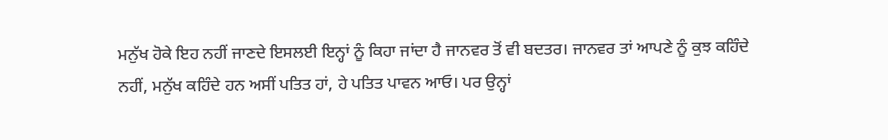ਮਨੁੱਖ ਹੋਕੇ ਇਹ ਨਹੀਂ ਜਾਣਦੇ ਇਸਲਈ ਇਨ੍ਹਾਂ ਨੂੰ ਕਿਹਾ ਜਾਂਦਾ ਹੈ ਜਾਨਵਰ ਤੋਂ ਵੀ ਬਦਤਰ। ਜਾਨਵਰ ਤਾਂ ਆਪਣੇ ਨੂੰ ਕੁਝ ਕਹਿੰਦੇ ਨਹੀਂ, ਮਨੁੱਖ ਕਹਿੰਦੇ ਹਨ ਅਸੀਂ ਪਤਿਤ ਹਾਂ, ਹੇ ਪਤਿਤ ਪਾਵਨ ਆਓ। ਪਰ ਉਨ੍ਹਾਂ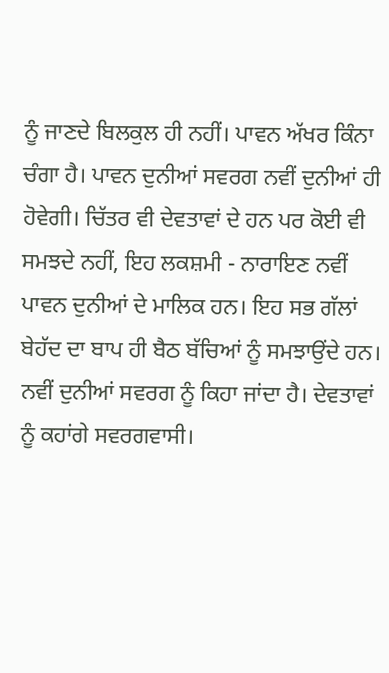ਨੂੰ ਜਾਣਦੇ ਬਿਲਕੁਲ ਹੀ ਨਹੀਂ। ਪਾਵਨ ਅੱਖਰ ਕਿੰਨਾ ਚੰਗਾ ਹੈ। ਪਾਵਨ ਦੁਨੀਆਂ ਸਵਰਗ ਨਵੀਂ ਦੁਨੀਆਂ ਹੀ ਹੋਵੇਗੀ। ਚਿੱਤਰ ਵੀ ਦੇਵਤਾਵਾਂ ਦੇ ਹਨ ਪਰ ਕੋਈ ਵੀ ਸਮਝਦੇ ਨਹੀਂ, ਇਹ ਲਕਸ਼ਮੀ - ਨਾਰਾਇਣ ਨਵੀਂ ਪਾਵਨ ਦੁਨੀਆਂ ਦੇ ਮਾਲਿਕ ਹਨ। ਇਹ ਸਭ ਗੱਲਾਂ ਬੇਹੱਦ ਦਾ ਬਾਪ ਹੀ ਬੈਠ ਬੱਚਿਆਂ ਨੂੰ ਸਮਝਾਉਂਦੇ ਹਨ। ਨਵੀਂ ਦੁਨੀਆਂ ਸਵਰਗ ਨੂੰ ਕਿਹਾ ਜਾਂਦਾ ਹੈ। ਦੇਵਤਾਵਾਂ ਨੂੰ ਕਹਾਂਗੇ ਸਵਰਗਵਾਸੀ।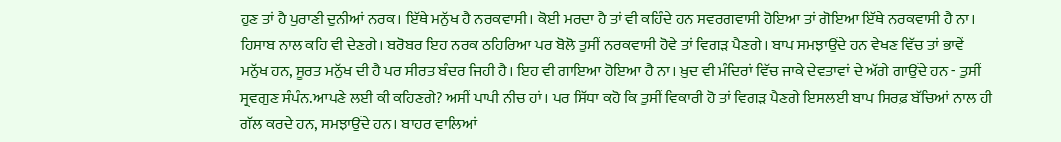ਹੁਣ ਤਾਂ ਹੈ ਪੁਰਾਣੀ ਦੁਨੀਆਂ ਨਰਕ। ਇੱਥੇ ਮਨੁੱਖ ਹੈ ਨਰਕਵਾਸੀ। ਕੋਈ ਮਰਦਾ ਹੈ ਤਾਂ ਵੀ ਕਹਿੰਦੇ ਹਨ ਸਵਰਗਵਾਸੀ ਹੋਇਆ ਤਾਂ ਗੋਇਆ ਇੱਥੇ ਨਰਕਵਾਸੀ ਹੈ ਨਾ। ਹਿਸਾਬ ਨਾਲ ਕਹਿ ਵੀ ਦੇਣਗੇ। ਬਰੋਬਰ ਇਹ ਨਰਕ ਠਹਿਰਿਆ ਪਰ ਬੋਲੋ ਤੁਸੀਂ ਨਰਕਵਾਸੀ ਹੋਵੇ ਤਾਂ ਵਿਗੜ ਪੈਣਗੇ। ਬਾਪ ਸਮਝਾਉਂਦੇ ਹਨ ਵੇਖਣ ਵਿੱਚ ਤਾਂ ਭਾਵੇਂ ਮਨੁੱਖ ਹਨ, ਸੂਰਤ ਮਨੁੱਖ ਦੀ ਹੈ ਪਰ ਸੀਰਤ ਬੰਦਰ ਜਿਹੀ ਹੈ। ਇਹ ਵੀ ਗਾਇਆ ਹੋਇਆ ਹੈ ਨਾ। ਖ਼ੁਦ ਵੀ ਮੰਦਿਰਾਂ ਵਿੱਚ ਜਾਕੇ ਦੇਵਤਾਵਾਂ ਦੇ ਅੱਗੇ ਗਾਉਂਦੇ ਹਨ - ਤੁਸੀਂ ਸ੍ਰਵਗੁਣ ਸੰਪੰਨ.ਆਪਣੇ ਲਈ ਕੀ ਕਹਿਣਗੇ? ਅਸੀਂ ਪਾਪੀ ਨੀਚ ਹਾਂ। ਪਰ ਸਿੱਧਾ ਕਹੋ ਕਿ ਤੁਸੀਂ ਵਿਕਾਰੀ ਹੋ ਤਾਂ ਵਿਗੜ ਪੈਣਗੇ ਇਸਲਈ ਬਾਪ ਸਿਰਫ਼ ਬੱਚਿਆਂ ਨਾਲ ਹੀ ਗੱਲ ਕਰਦੇ ਹਨ, ਸਮਝਾਉਂਦੇ ਹਨ। ਬਾਹਰ ਵਾਲਿਆਂ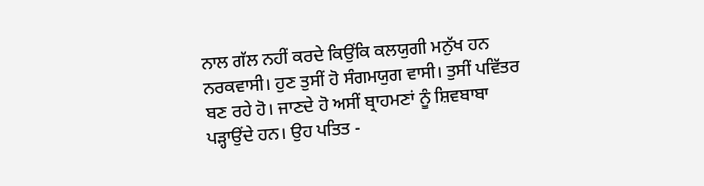ਨਾਲ ਗੱਲ ਨਹੀਂ ਕਰਦੇ ਕਿਉਂਕਿ ਕਲਯੁਗੀ ਮਨੁੱਖ ਹਨ ਨਰਕਵਾਸੀ। ਹੁਣ ਤੁਸੀਂ ਹੋ ਸੰਗਮਯੁਗ ਵਾਸੀ। ਤੁਸੀਂ ਪਵਿੱਤਰ ਬਣ ਰਹੇ ਹੋ। ਜਾਣਦੇ ਹੋ ਅਸੀਂ ਬ੍ਰਾਹਮਣਾਂ ਨੂੰ ਸ਼ਿਵਬਾਬਾ ਪੜ੍ਹਾਉਂਦੇ ਹਨ। ਉਹ ਪਤਿਤ -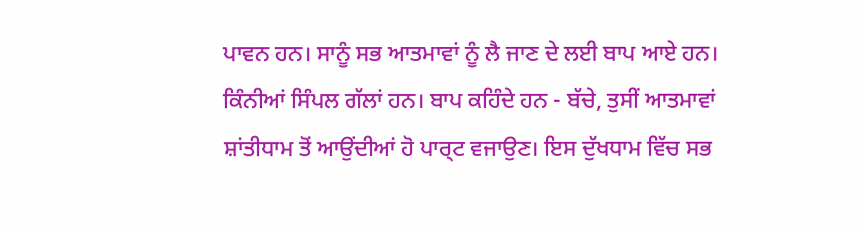ਪਾਵਨ ਹਨ। ਸਾਨੂੰ ਸਭ ਆਤਮਾਵਾਂ ਨੂੰ ਲੈ ਜਾਣ ਦੇ ਲਈ ਬਾਪ ਆਏ ਹਨ। ਕਿੰਨੀਆਂ ਸਿੰਪਲ ਗੱਲਾਂ ਹਨ। ਬਾਪ ਕਹਿੰਦੇ ਹਨ - ਬੱਚੇ, ਤੁਸੀਂ ਆਤਮਾਵਾਂ ਸ਼ਾਂਤੀਧਾਮ ਤੋਂ ਆਉਂਦੀਆਂ ਹੋ ਪਾਰ੍ਟ ਵਜਾਉਣ। ਇਸ ਦੁੱਖਧਾਮ ਵਿੱਚ ਸਭ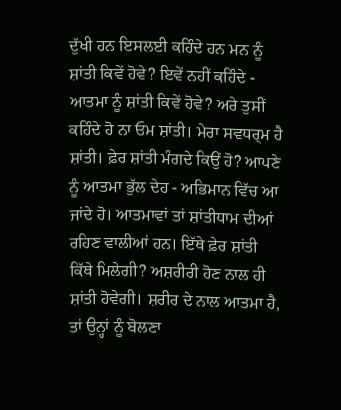ਦੁੱਖੀ ਹਨ ਇਸਲਈ ਕਹਿੰਦੇ ਹਨ ਮਨ ਨੂੰ ਸ਼ਾਂਤੀ ਕਿਵੇਂ ਹੋਵੇ? ਇਵੇਂ ਨਹੀਂ ਕਹਿੰਦੇ - ਆਤਮਾ ਨੂੰ ਸ਼ਾਂਤੀ ਕਿਵੇਂ ਹੋਵੇ? ਅਰੇ ਤੁਸੀਂ ਕਹਿੰਦੇ ਹੋ ਨਾ ਓਮ ਸ਼ਾਂਤੀ। ਮੇਰਾ ਸਵਧਰ੍ਮ ਹੈ ਸ਼ਾਂਤੀ। ਫ਼ੇਰ ਸ਼ਾਂਤੀ ਮੰਗਦੇ ਕਿਉਂ ਹੋ? ਆਪਣੇ ਨੂੰ ਆਤਮਾ ਭੁੱਲ ਦੇਹ - ਅਭਿਮਾਨ ਵਿੱਚ ਆ ਜਾਂਦੇ ਹੋ। ਆਤਮਾਵਾਂ ਤਾਂ ਸ਼ਾਂਤੀਧਾਮ ਦੀਆਂ ਰਹਿਣ ਵਾਲੀਆਂ ਹਨ। ਇੱਥੇ ਫ਼ੇਰ ਸ਼ਾਂਤੀ ਕਿੱਥੇ ਮਿਲੇਗੀ? ਅਸ਼ਰੀਰੀ ਹੋਣ ਨਾਲ ਹੀ ਸ਼ਾਂਤੀ ਹੋਵੇਗੀ। ਸ਼ਰੀਰ ਦੇ ਨਾਲ ਆਤਮਾ ਹੈ, ਤਾਂ ਉਨ੍ਹਾਂ ਨੂੰ ਬੋਲਣਾ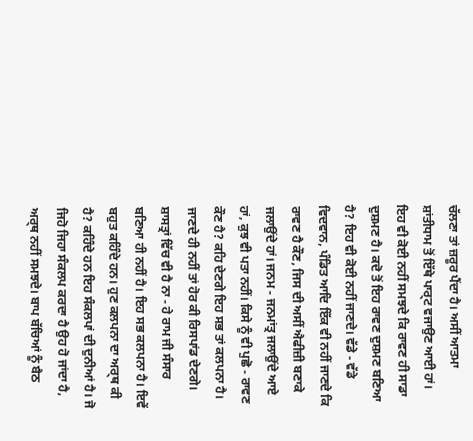ਚੱਲਣਾ ਤਾਂ ਜ਼ਰੂਰ ਪੈਂਦਾ ਹੈ। ਅਸੀਂ ਆਤਮਾ ਸ਼ਾਂਤੀਧਾਮ ਤੋਂ ਇੱਥੇ ਪਾਰ੍ਟ ਵਜਾਉਣ ਆਈ ਹਾਂ। ਇਹ ਵੀ ਕੋਈ ਨਹੀਂ ਸਮਝਦੇ ਕਿ ਰਾਵਣ ਹੀ ਸਾਡਾ ਦੁਸ਼ਮਣ ਹੈ। ਕਦੋ ਤੋਂ ਇਹ ਰਾਵਣ ਦੁਸ਼ਮਣ ਬਣਿਆ ਹੈ? ਇਹ ਵੀ ਕੋਈ ਨਹੀਂ ਜਾਣਦੇ। ਵੱਡੇ - ਵੱਡੇ ਵਿਦਵਾਨ, ਪੰਡਿਤ ਆਦਿ ਇੱਕ ਵੀ ਨਹੀਂ ਜਾਣਦੇ ਕਿ ਰਾਵਣ ਹੈ ਕੌਣ, ਜਿਸ ਦੀ ਅਸੀਂ ਐਫੀਜ਼ੀ ਬਣਾਕੇ ਜਲਾਉਂਦੇ ਹਾਂ। ਜਨਮ - ਜਨਮਾਂਤ੍ਰ ਜਲਾਉਂਦੇ ਆਏ ਹਾਂ, ਕੁਝ ਵੀ ਪਤਾ ਨਹੀਂ। ਕਿਸੇ ਨੂੰ ਵੀ ਪੁਛੋ - ਰਾਵਣ ਕੌਣ ਹੈ? ਕਹਿ ਦੇਣਗੇ ਇਹ ਸਭ ਤਾਂ ਕਲਪਨਾ ਹੈ। ਜਾਣਦੇ ਹੀ ਨਹੀਂ ਤਾਂ ਹੋਰ ਕੀ ਰਿਸਪਾਂਡ ਦੇਣਗੇ। ਸ਼ਾਸਤ੍ਰਾਂ ਵਿੱਚ ਵੀ ਹੈ ਨਾ - ਹੇ ਰਾਮ ਜੀ ਸੰਸਾਰ ਬਣਿਆ ਹੀ ਨਹੀਂ ਹੈ। ਇਹ ਸਭ ਕਲਪਨਾ ਹੈ। ਇਵੇਂ ਬਹੁਤ ਕਹਿੰਦੇ ਹਨ। ਹੁਣ ਕਲਪਨਾ ਦਾ ਅਰ੍ਥ ਕੀ ਹੈ? ਕਹਿੰਦੇ ਹਨ ਇਹ ਸੰਕਲਪਾਂ ਦੀ ਦੁਨੀਆਂ ਹੈ। ਜੋ ਜਿਹੋ ਜਿਹਾ ਸੰਕਲਪ ਕਰਦਾ ਹੈ ਉਹ ਹੋ ਜਾਂਦਾ ਹੈ, ਅਰ੍ਥ ਨਹੀਂ ਸਮਝਦੇ। ਬਾਪ ਬੱਚਿਆਂ ਨੂੰ ਬੈਠ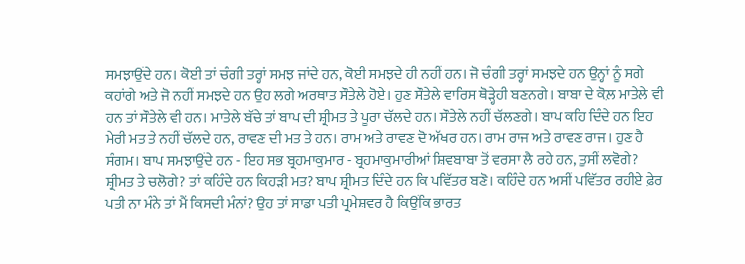ਸਮਝਾਉਂਦੇ ਹਨ। ਕੋਈ ਤਾਂ ਚੰਗੀ ਤਰ੍ਹਾਂ ਸਮਝ ਜਾਂਦੇ ਹਨ, ਕੋਈ ਸਮਝਦੇ ਹੀ ਨਹੀਂ ਹਨ। ਜੋ ਚੰਗੀ ਤਰ੍ਹਾਂ ਸਮਝਦੇ ਹਨ ਉਨ੍ਹਾਂ ਨੂੰ ਸਗੇ ਕਹਾਂਗੇ ਅਤੇ ਜੋ ਨਹੀਂ ਸਮਝਦੇ ਹਨ ਉਹ ਲਗੇ ਅਰਥਾਤ ਸੌਤੇਲੇ ਹੋਏ। ਹੁਣ ਸੌਤੇਲੇ ਵਾਰਿਸ ਥੋੜ੍ਹੇਹੀ ਬਣਨਗੇ। ਬਾਬਾ ਦੇ ਕੋਲ਼ ਮਾਤੇਲੇ ਵੀ ਹਨ ਤਾਂ ਸੌਤੇਲੇ ਵੀ ਹਨ। ਮਾਤੇਲੇ ਬੱਚੇ ਤਾਂ ਬਾਪ ਦੀ ਸ਼੍ਰੀਮਤ ਤੇ ਪੂਰਾ ਚੱਲਦੇ ਹਨ। ਸੌਤੇਲੇ ਨਹੀਂ ਚੱਲਣਗੇ। ਬਾਪ ਕਹਿ ਦਿੰਦੇ ਹਨ ਇਹ ਮੇਰੀ ਮਤ ਤੇ ਨਹੀਂ ਚੱਲਦੇ ਹਨ, ਰਾਵਣ ਦੀ ਮਤ ਤੇ ਹਨ। ਰਾਮ ਅਤੇ ਰਾਵਣ ਦੋ ਅੱਖਰ ਹਨ। ਰਾਮ ਰਾਜ ਅਤੇ ਰਾਵਣ ਰਾਜ। ਹੁਣ ਹੈ ਸੰਗਮ। ਬਾਪ ਸਮਝਾਉਂਦੇ ਹਨ - ਇਹ ਸਭ ਬ੍ਰਹਮਾਕੁਮਾਰ - ਬ੍ਰਹਮਾਕੁਮਾਰੀਆਂ ਸ਼ਿਵਬਾਬਾ ਤੋਂ ਵਰਸਾ ਲੈ ਰਹੇ ਹਨ, ਤੁਸੀਂ ਲਵੋਗੇ? ਸ਼੍ਰੀਮਤ ਤੇ ਚਲੋਗੇ? ਤਾਂ ਕਹਿੰਦੇ ਹਨ ਕਿਹੜੀ ਮਤ? ਬਾਪ ਸ਼੍ਰੀਮਤ ਦਿੰਦੇ ਹਨ ਕਿ ਪਵਿੱਤਰ ਬਣੋ। ਕਹਿੰਦੇ ਹਨ ਅਸੀਂ ਪਵਿੱਤਰ ਰਹੀਏ ਫ਼ੇਰ ਪਤੀ ਨਾ ਮੰਨੇ ਤਾਂ ਮੈਂ ਕਿਸਦੀ ਮੰਨਾਂ? ਉਹ ਤਾਂ ਸਾਡਾ ਪਤੀ ਪ੍ਰਮੇਸ਼ਵਰ ਹੈ ਕਿਉਂਕਿ ਭਾਰਤ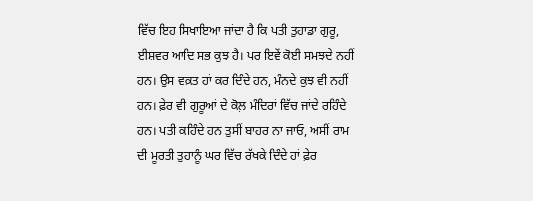ਵਿੱਚ ਇਹ ਸਿਖਾਇਆ ਜਾਂਦਾ ਹੈ ਕਿ ਪਤੀ ਤੁਹਾਡਾ ਗੁਰੂ, ਈਸ਼ਵਰ ਆਦਿ ਸਭ ਕੁਝ ਹੈ। ਪਰ ਇਵੇਂ ਕੋਈ ਸਮਝਦੇ ਨਹੀਂ ਹਨ। ਉਸ ਵਕ਼ਤ ਹਾਂ ਕਰ ਦਿੰਦੇ ਹਨ, ਮੰਨਦੇ ਕੁਝ ਵੀ ਨਹੀਂ ਹਨ। ਫ਼ੇਰ ਵੀ ਗੁਰੂਆਂ ਦੇ ਕੋਲ਼ ਮੰਦਿਰਾਂ ਵਿੱਚ ਜਾਂਦੇ ਰਹਿੰਦੇ ਹਨ। ਪਤੀ ਕਹਿੰਦੇ ਹਨ ਤੁਸੀਂ ਬਾਹਰ ਨਾ ਜਾਓ, ਅਸੀਂ ਰਾਮ ਦੀ ਮੂਰਤੀ ਤੁਹਾਨੂੰ ਘਰ ਵਿੱਚ ਰੱਖਕੇ ਦਿੰਦੇ ਹਾਂ ਫ਼ੇਰ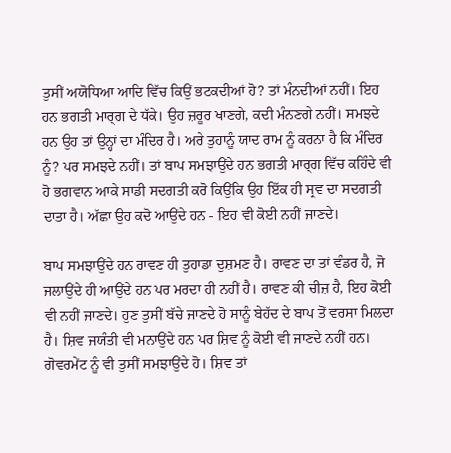ਤੁਸੀਂ ਅਯੋਧਿਆ ਆਦਿ ਵਿੱਚ ਕਿਉਂ ਭਟਕਦੀਆਂ ਹੋ? ਤਾਂ ਮੰਨਦੀਆਂ ਨਹੀਂ। ਇਹ ਹਨ ਭਗਤੀ ਮਾਰ੍ਗ ਦੇ ਧੱਕੇ। ਉਹ ਜ਼ਰੂਰ ਖਾਣਗੇ, ਕਦੀ ਮੰਨਣਗੇ ਨਹੀਂ। ਸਮਝਦੇ ਹਨ ਉਹ ਤਾਂ ਉਨ੍ਹਾਂ ਦਾ ਮੰਦਿਰ ਹੈ। ਅਰੇ ਤੁਹਾਨੂੰ ਯਾਦ ਰਾਮ ਨੂੰ ਕਰਨਾ ਹੈ ਕਿ ਮੰਦਿਰ ਨੂੰ? ਪਰ ਸਮਝਦੇ ਨਹੀਂ। ਤਾਂ ਬਾਪ ਸਮਝਾਉਂਦੇ ਹਨ ਭਗਤੀ ਮਾਰ੍ਗ ਵਿੱਚ ਕਹਿੰਦੇ ਵੀ ਹੋ ਭਗਵਾਨ ਆਕੇ ਸਾਡੀ ਸਦਗਤੀ ਕਰੋ ਕਿਉਂਕਿ ਉਹ ਇੱਕ ਹੀ ਸ੍ਰਵ ਦਾ ਸਦਗਤੀ ਦਾਤਾ ਹੈ। ਅੱਛਾ ਉਹ ਕਦੋ ਆਉਂਦੇ ਹਨ - ਇਹ ਵੀ ਕੋਈ ਨਹੀਂ ਜਾਣਦੇ।

ਬਾਪ ਸਮਝਾਉਂਦੇ ਹਨ ਰਾਵਣ ਹੀ ਤੁਹਾਡਾ ਦੁਸ਼ਮਣ ਹੈ। ਰਾਵਣ ਦਾ ਤਾਂ ਵੰਡਰ ਹੈ, ਜੋ ਜਲਾਉਂਦੇ ਹੀ ਆਉਂਦੇ ਹਨ ਪਰ ਮਰਦਾ ਹੀ ਨਹੀਂ ਹੈ। ਰਾਵਣ ਕੀ ਚੀਜ਼ ਹੈ, ਇਹ ਕੋਈ ਵੀ ਨਹੀਂ ਜਾਣਦੇ। ਹੁਣ ਤੁਸੀਂ ਬੱਚੇ ਜਾਣਦੇ ਹੋ ਸਾਨੂੰ ਬੇਹੱਦ ਦੇ ਬਾਪ ਤੋਂ ਵਰਸਾ ਮਿਲਦਾ ਹੈ। ਸ਼ਿਵ ਜਯੰਤੀ ਵੀ ਮਨਾਉਂਦੇ ਹਨ ਪਰ ਸ਼ਿਵ ਨੂੰ ਕੋਈ ਵੀ ਜਾਣਦੇ ਨਹੀਂ ਹਨ। ਗੋਵਰਮੇਂਟ ਨੂੰ ਵੀ ਤੁਸੀਂ ਸਮਝਾਉਂਦੇ ਹੋ। ਸ਼ਿਵ ਤਾਂ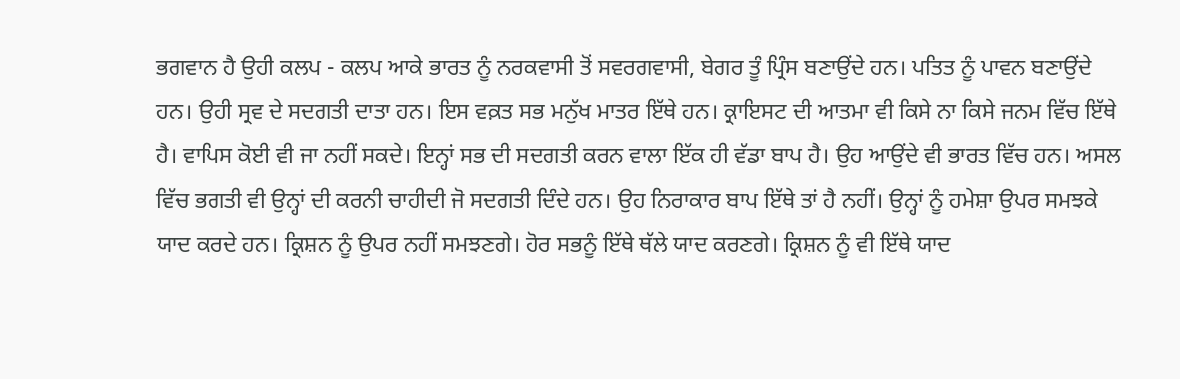ਭਗਵਾਨ ਹੈ ਉਹੀ ਕਲਪ - ਕਲਪ ਆਕੇ ਭਾਰਤ ਨੂੰ ਨਰਕਵਾਸੀ ਤੋਂ ਸਵਰਗਵਾਸੀ, ਬੇਗਰ ਤੂੰ ਪ੍ਰਿੰਸ ਬਣਾਉਂਦੇ ਹਨ। ਪਤਿਤ ਨੂੰ ਪਾਵਨ ਬਣਾਉਂਦੇ ਹਨ। ਉਹੀ ਸ੍ਰਵ ਦੇ ਸਦਗਤੀ ਦਾਤਾ ਹਨ। ਇਸ ਵਕ਼ਤ ਸਭ ਮਨੁੱਖ ਮਾਤਰ ਇੱਥੇ ਹਨ। ਕ੍ਰਾਇਸਟ ਦੀ ਆਤਮਾ ਵੀ ਕਿਸੇ ਨਾ ਕਿਸੇ ਜਨਮ ਵਿੱਚ ਇੱਥੇ ਹੈ। ਵਾਪਿਸ ਕੋਈ ਵੀ ਜਾ ਨਹੀਂ ਸਕਦੇ। ਇਨ੍ਹਾਂ ਸਭ ਦੀ ਸਦਗਤੀ ਕਰਨ ਵਾਲਾ ਇੱਕ ਹੀ ਵੱਡਾ ਬਾਪ ਹੈ। ਉਹ ਆਉਂਦੇ ਵੀ ਭਾਰਤ ਵਿੱਚ ਹਨ। ਅਸਲ ਵਿੱਚ ਭਗਤੀ ਵੀ ਉਨ੍ਹਾਂ ਦੀ ਕਰਨੀ ਚਾਹੀਦੀ ਜੋ ਸਦਗਤੀ ਦਿੰਦੇ ਹਨ। ਉਹ ਨਿਰਾਕਾਰ ਬਾਪ ਇੱਥੇ ਤਾਂ ਹੈ ਨਹੀਂ। ਉਨ੍ਹਾਂ ਨੂੰ ਹਮੇਸ਼ਾ ਉਪਰ ਸਮਝਕੇ ਯਾਦ ਕਰਦੇ ਹਨ। ਕ੍ਰਿਸ਼ਨ ਨੂੰ ਉਪਰ ਨਹੀਂ ਸਮਝਣਗੇ। ਹੋਰ ਸਭਨੂੰ ਇੱਥੇ ਥੱਲੇ ਯਾਦ ਕਰਣਗੇ। ਕ੍ਰਿਸ਼ਨ ਨੂੰ ਵੀ ਇੱਥੇ ਯਾਦ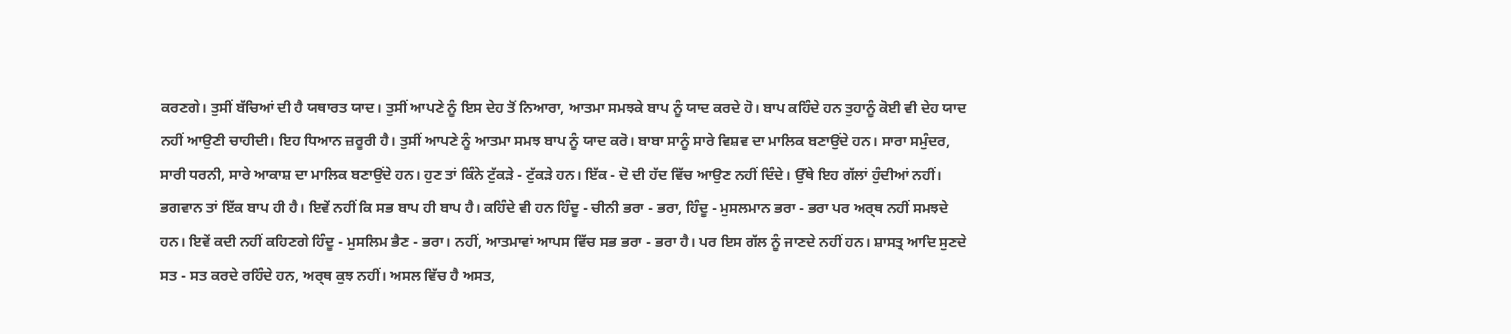ਕਰਣਗੇ। ਤੁਸੀਂ ਬੱਚਿਆਂ ਦੀ ਹੈ ਯਥਾਰਤ ਯਾਦ। ਤੁਸੀਂ ਆਪਣੇ ਨੂੰ ਇਸ ਦੇਹ ਤੋਂ ਨਿਆਰਾ, ਆਤਮਾ ਸਮਝਕੇ ਬਾਪ ਨੂੰ ਯਾਦ ਕਰਦੇ ਹੋ। ਬਾਪ ਕਹਿੰਦੇ ਹਨ ਤੁਹਾਨੂੰ ਕੋਈ ਵੀ ਦੇਹ ਯਾਦ ਨਹੀਂ ਆਉਣੀ ਚਾਹੀਦੀ। ਇਹ ਧਿਆਨ ਜ਼ਰੂਰੀ ਹੈ। ਤੁਸੀਂ ਆਪਣੇ ਨੂੰ ਆਤਮਾ ਸਮਝ ਬਾਪ ਨੂੰ ਯਾਦ ਕਰੋ। ਬਾਬਾ ਸਾਨੂੰ ਸਾਰੇ ਵਿਸ਼ਵ ਦਾ ਮਾਲਿਕ ਬਣਾਉਂਦੇ ਹਨ। ਸਾਰਾ ਸਮੁੰਦਰ, ਸਾਰੀ ਧਰਨੀ, ਸਾਰੇ ਆਕਾਸ਼ ਦਾ ਮਾਲਿਕ ਬਣਾਉਂਦੇ ਹਨ। ਹੁਣ ਤਾਂ ਕਿੰਨੇ ਟੁੱਕੜੇ - ਟੁੱਕੜੇ ਹਨ। ਇੱਕ - ਦੋ ਦੀ ਹੱਦ ਵਿੱਚ ਆਉਣ ਨਹੀਂ ਦਿੰਦੇ। ਉੱਥੇ ਇਹ ਗੱਲਾਂ ਹੁੰਦੀਆਂ ਨਹੀਂ। ਭਗਵਾਨ ਤਾਂ ਇੱਕ ਬਾਪ ਹੀ ਹੈ। ਇਵੇਂ ਨਹੀਂ ਕਿ ਸਭ ਬਾਪ ਹੀ ਬਾਪ ਹੈ। ਕਹਿੰਦੇ ਵੀ ਹਨ ਹਿੰਦੂ - ਚੀਨੀ ਭਰਾ - ਭਰਾ, ਹਿੰਦੂ - ਮੁਸਲਮਾਨ ਭਰਾ - ਭਰਾ ਪਰ ਅਰ੍ਥ ਨਹੀਂ ਸਮਝਦੇ ਹਨ। ਇਵੇਂ ਕਦੀ ਨਹੀਂ ਕਹਿਣਗੇ ਹਿੰਦੂ - ਮੁਸਲਿਮ ਭੈਣ - ਭਰਾ। ਨਹੀਂ, ਆਤਮਾਵਾਂ ਆਪਸ ਵਿੱਚ ਸਭ ਭਰਾ - ਭਰਾ ਹੈ। ਪਰ ਇਸ ਗੱਲ ਨੂੰ ਜਾਣਦੇ ਨਹੀਂ ਹਨ। ਸ਼ਾਸਤ੍ਰ ਆਦਿ ਸੁਣਦੇ ਸਤ - ਸਤ ਕਰਦੇ ਰਹਿੰਦੇ ਹਨ, ਅਰ੍ਥ ਕੁਝ ਨਹੀਂ। ਅਸਲ ਵਿੱਚ ਹੈ ਅਸਤ,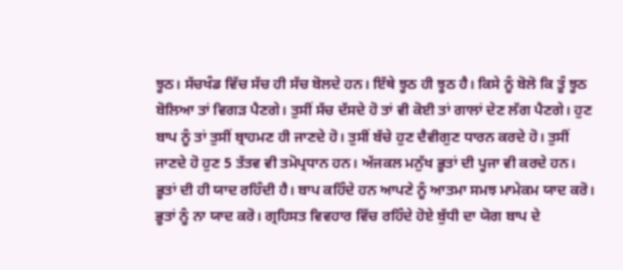ਝੂਠ। ਸੱਚਖੰਡ ਵਿੱਚ ਸੱਚ ਹੀ ਸੱਚ ਬੋਲਦੇ ਹਨ। ਇੱਥੇ ਝੂਠ ਹੀ ਝੂਠ ਹੈ। ਕਿਸੇ ਨੂੰ ਬੋਲੋ ਕਿ ਤੂੰ ਝੂਠ ਬੋਲਿਆ ਤਾਂ ਵਿਗੜ ਪੈਣਗੇ। ਤੁਸੀਂ ਸੱਚ ਦੱਸਦੇ ਹੋ ਤਾਂ ਵੀ ਕੋਈ ਤਾਂ ਗਾਲਾਂ ਦੇਣ ਲੱਗ ਪੈਣਗੇ। ਹੁਣ ਬਾਪ ਨੂੰ ਤਾਂ ਤੁਸੀਂ ਬ੍ਰਾਹਮਣ ਹੀ ਜਾਣਦੇ ਹੋ। ਤੁਸੀਂ ਬੱਚੇ ਹੁਣ ਦੈਵੀਗੁਣ ਧਾਰਨ ਕਰਦੇ ਹੋ। ਤੁਸੀਂ ਜਾਣਦੇ ਹੋ ਹੁਣ 5 ਤੱਤਵ ਵੀ ਤਮੋਪ੍ਰਧਾਨ ਹਨ। ਅੱਜਕਲ ਮਨੁੱਖ ਭੂਤਾਂ ਦੀ ਪੂਜਾ ਵੀ ਕਰਦੇ ਹਨ। ਭੂਤਾਂ ਦੀ ਹੀ ਯਾਦ ਰਹਿੰਦੀ ਹੈ। ਬਾਪ ਕਹਿੰਦੇ ਹਨ ਆਪਣੇ ਨੂੰ ਆਤਮਾ ਸਮਝ ਮਾਮੇਕਮ ਯਾਦ ਕਰੋ। ਭੂਤਾਂ ਨੂੰ ਨਾ ਯਾਦ ਕਰੋ। ਗ੍ਰਹਿਸਤ ਵਿਵਹਾਰ ਵਿੱਚ ਰਹਿੰਦੇ ਹੋਏ ਬੁੱਧੀ ਦਾ ਯੋਗ ਬਾਪ ਦੇ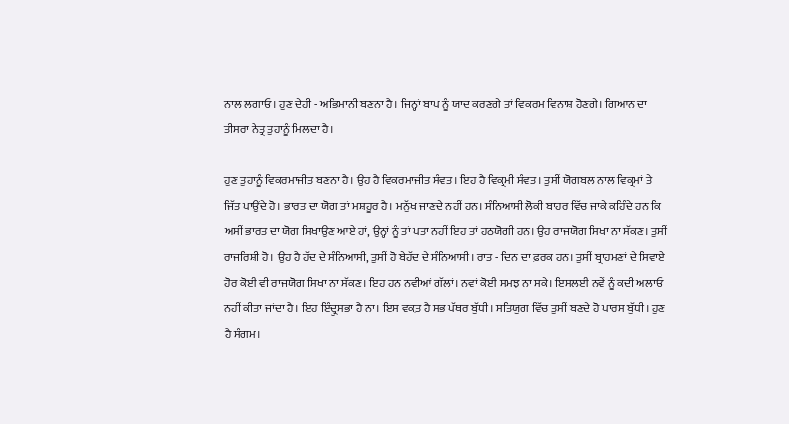ਨਾਲ ਲਗਾਓ। ਹੁਣ ਦੇਹੀ - ਅਭਿਮਾਨੀ ਬਣਨਾ ਹੈ। ਜਿਨ੍ਹਾਂ ਬਾਪ ਨੂੰ ਯਾਦ ਕਰਣਗੇ ਤਾਂ ਵਿਕਰਮ ਵਿਨਾਸ਼ ਹੋਣਗੇ। ਗਿਆਨ ਦਾ ਤੀਸਰਾ ਨੇਤ੍ਰ ਤੁਹਾਨੂੰ ਮਿਲਦਾ ਹੈ।

ਹੁਣ ਤੁਹਾਨੂੰ ਵਿਕਰਮਾਜੀਤ ਬਣਨਾ ਹੈ। ਉਹ ਹੈ ਵਿਕਰਮਾਜੀਤ ਸੰਵਤ। ਇਹ ਹੈ ਵਿਕ੍ਰਮੀ ਸੰਵਤ। ਤੁਸੀਂ ਯੋਗਬਲ ਨਾਲ ਵਿਕ੍ਰਮਾਂ ਤੇ ਜਿੱਤ ਪਾਉਂਦੇ ਹੋ। ਭਾਰਤ ਦਾ ਯੋਗ ਤਾਂ ਮਸ਼ਹੂਰ ਹੈ। ਮਨੁੱਖ ਜਾਣਦੇ ਨਹੀਂ ਹਨ। ਸੰਨਿਆਸੀ ਲੋਕੀ ਬਾਹਰ ਵਿੱਚ ਜਾਕੇ ਕਹਿੰਦੇ ਹਨ ਕਿ ਅਸੀਂ ਭਾਰਤ ਦਾ ਯੋਗ ਸਿਖਾਉਣ ਆਏ ਹਾਂ, ਉਨ੍ਹਾਂ ਨੂੰ ਤਾਂ ਪਤਾ ਨਹੀਂ ਇਹ ਤਾਂ ਹਠਯੋਗੀ ਹਨ। ਉਹ ਰਾਜਯੋਗ ਸਿਖਾ ਨਾ ਸੱਕਣ। ਤੁਸੀਂ ਰਾਜਰਿਸ਼ੀ ਹੋ। ਉਹ ਹੈ ਹੱਦ ਦੇ ਸੰਨਿਆਸੀ, ਤੁਸੀਂ ਹੋ ਬੇਹੱਦ ਦੇ ਸੰਨਿਆਸੀ। ਰਾਤ - ਦਿਨ ਦਾ ਫ਼ਰਕ ਹਨ। ਤੁਸੀਂ ਬ੍ਰਾਹਮਣਾਂ ਦੇ ਸਿਵਾਏ ਹੋਰ ਕੋਈ ਵੀ ਰਾਜਯੋਗ ਸਿਖਾ ਨਾ ਸੱਕਣ। ਇਹ ਹਨ ਨਵੀਆਂ ਗੱਲਾਂ। ਨਵਾਂ ਕੋਈ ਸਮਝ ਨਾ ਸਕੇ। ਇਸਲਈ ਨਵੇਂ ਨੂੰ ਕਦੀ ਅਲਾਓ ਨਹੀਂ ਕੀਤਾ ਜਾਂਦਾ ਹੈ। ਇਹ ਇੰਦ੍ਰੁਸਭਾ ਹੈ ਨਾ। ਇਸ ਵਕ਼ਤ ਹੈ ਸਭ ਪੱਥਰ ਬੁੱਧੀ। ਸਤਿਯੁਗ ਵਿੱਚ ਤੁਸੀਂ ਬਣਦੇ ਹੋ ਪਾਰਸ ਬੁੱਧੀ। ਹੁਣ ਹੈ ਸੰਗਮ।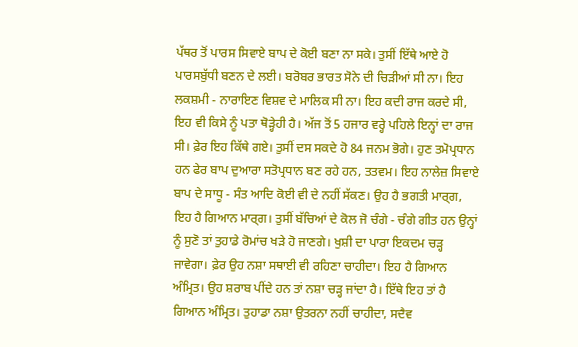ਪੱਥਰ ਤੋਂ ਪਾਰਸ ਸਿਵਾਏ ਬਾਪ ਦੇ ਕੋਈ ਬਣਾ ਨਾ ਸਕੇ। ਤੁਸੀਂ ਇੱਥੇ ਆਏ ਹੋ ਪਾਰਸਬੁੱਧੀ ਬਣਨ ਦੇ ਲਈ। ਬਰੋਬਰ ਭਾਰਤ ਸੋਨੇ ਦੀ ਚਿੜੀਆਂ ਸੀ ਨਾ। ਇਹ ਲਕਸ਼ਮੀ - ਨਾਰਾਇਣ ਵਿਸ਼ਵ ਦੇ ਮਾਲਿਕ ਸੀ ਨਾ। ਇਹ ਕਦੀ ਰਾਜ ਕਰਦੇ ਸੀ, ਇਹ ਵੀ ਕਿਸੇ ਨੂੰ ਪਤਾ ਥੋੜ੍ਹੇਹੀ ਹੈ। ਅੱਜ ਤੋਂ 5 ਹਜਾਰ ਵਰ੍ਹੇ ਪਹਿਲੇ ਇਨ੍ਹਾਂ ਦਾ ਰਾਜ ਸੀ। ਫ਼ੇਰ ਇਹ ਕਿੱਥੇ ਗਏ। ਤੁਸੀਂ ਦਸ ਸਕਦੇ ਹੋ 84 ਜਨਮ ਭੋਗੇ। ਹੁਣ ਤਮੋਪ੍ਰਧਾਨ ਹਨ ਫੇਰ ਬਾਪ ਦੁਆਰਾ ਸਤੋਪ੍ਰਧਾਨ ਬਣ ਰਹੇ ਹਨ, ਤਤਵਮ। ਇਹ ਨਾਲੇਜ਼ ਸਿਵਾਏ ਬਾਪ ਦੇ ਸਾਧੂ - ਸੰਤ ਆਦਿ ਕੋਈ ਵੀ ਦੇ ਨਹੀਂ ਸੱਕਣ। ਉਹ ਹੈ ਭਗਤੀ ਮਾਰ੍ਗ, ਇਹ ਹੈ ਗਿਆਨ ਮਾਰ੍ਗ। ਤੁਸੀਂ ਬੱਚਿਆਂ ਦੇ ਕੋਲ ਜੋ ਚੰਗੇ - ਚੰਗੇ ਗੀਤ ਹਨ ਉਨ੍ਹਾਂ ਨੂੰ ਸੁਣੋ ਤਾਂ ਤੁਹਾਡੇ ਰੋਮਾਂਚ ਖੜੇ ਹੋ ਜਾਣਗੇ। ਖੁਸ਼ੀ ਦਾ ਪਾਰਾ ਇਕਦਮ ਚੜ੍ਹ ਜਾਵੇਗਾ। ਫ਼ੇਰ ਉਹ ਨਸ਼ਾ ਸਥਾਈ ਵੀ ਰਹਿਣਾ ਚਾਹੀਦਾ। ਇਹ ਹੈ ਗਿਆਨ ਅੰਮ੍ਰਿਤ। ਉਹ ਸ਼ਰਾਬ ਪੀਂਦੇ ਹਨ ਤਾਂ ਨਸ਼ਾ ਚੜ੍ਹ ਜਾਂਦਾ ਹੈ। ਇੱਥੇ ਇਹ ਤਾਂ ਹੈ ਗਿਆਨ ਅੰਮ੍ਰਿਤ। ਤੁਹਾਡਾ ਨਸ਼ਾ ਉਤਰਨਾ ਨਹੀਂ ਚਾਹੀਦਾ, ਸਦੈਵ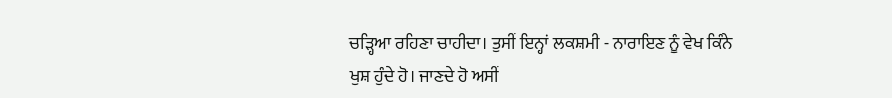ਚੜ੍ਹਿਆ ਰਹਿਣਾ ਚਾਹੀਦਾ। ਤੁਸੀਂ ਇਨ੍ਹਾਂ ਲਕਸ਼ਮੀ - ਨਾਰਾਇਣ ਨੂੰ ਵੇਖ ਕਿੰਨੇ ਖੁਸ਼ ਹੁੰਦੇ ਹੋ। ਜਾਣਦੇ ਹੋ ਅਸੀਂ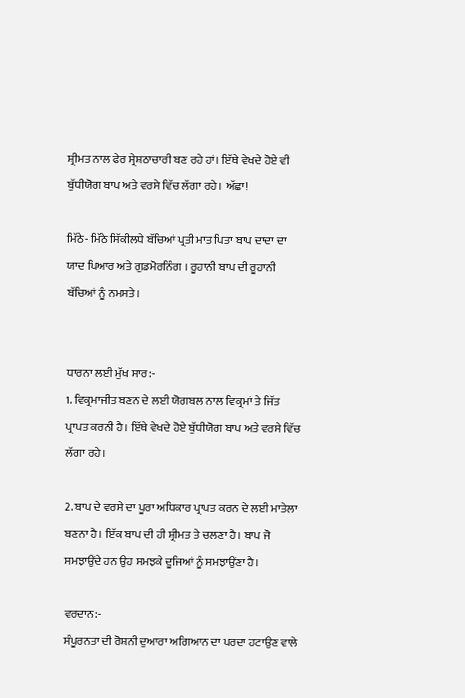ਸ਼੍ਰੀਮਤ ਨਾਲ ਫੇਰ ਸ੍ਰੇਸ਼ਠਾਚਾਰੀ ਬਣ ਰਹੇ ਹਾਂ। ਇੱਥੇ ਵੇਖਦੇ ਹੋਏ ਵੀ ਬੁੱਧੀਯੋਗ ਬਾਪ ਅਤੇ ਵਰਸੇ ਵਿੱਚ ਲੱਗਾ ਰਹੇ। ਅੱਛਾ!

ਮਿੱਠੇ- ਮਿੱਠੇ ਸਿੱਕੀਲਧੇ ਬੱਚਿਆਂ ਪ੍ਰਤੀ ਮਾਤ ਪਿਤਾ ਬਾਪ ਦਾਦਾ ਦਾ ਯਾਦ ਪਿਆਰ ਅਤੇ ਗੁਡਮੋਰਨਿੰਗ । ਰੂਹਾਨੀ ਬਾਪ ਦੀ ਰੂਹਾਨੀ ਬੱਚਿਆਂ ਨੂੰ ਨਮਸਤੇ।


ਧਾਰਨਾ ਲਈ ਮੁੱਖ ਸਾਰ:-
1. ਵਿਕ੍ਰਮਾਜੀਤ ਬਣਨ ਦੇ ਲਈ ਯੋਗਬਲ ਨਾਲ ਵਿਕ੍ਰਮਾਂ ਤੇ ਜਿੱਤ ਪ੍ਰਾਪਤ ਕਰਨੀ ਹੈ। ਇੱਥੇ ਵੇਖਦੇ ਹੋਏ ਬੁੱਧੀਯੋਗ ਬਾਪ ਅਤੇ ਵਰਸੇ ਵਿੱਚ ਲੱਗਾ ਰਹੇ।

2. ਬਾਪ ਦੇ ਵਰਸੇ ਦਾ ਪੂਰਾ ਅਧਿਕਾਰ ਪ੍ਰਾਪਤ ਕਰਨ ਦੇ ਲਈ ਮਾਤੇਲਾ ਬਣਨਾ ਹੈ। ਇੱਕ ਬਾਪ ਦੀ ਹੀ ਸ਼੍ਰੀਮਤ ਤੇ ਚਲਣਾ ਹੈ। ਬਾਪ ਜੋ ਸਮਝਾਉਂਦੇ ਹਨ ਉਹ ਸਮਝਕੇ ਦੂਜਿਆਂ ਨੂੰ ਸਮਝਾਉਂਣਾ ਹੈ।

ਵਰਦਾਨ:-
ਸੰਪੂਰਨਤਾ ਦੀ ਰੋਸ਼ਨੀ ਦੁਆਰਾ ਅਗਿਆਨ ਦਾ ਪਰਦਾ ਹਟਾਉਣ ਵਾਲੇ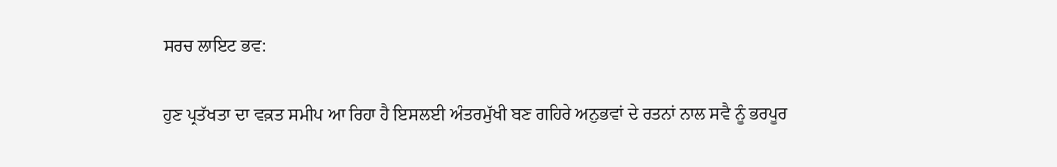ਸਰਚ ਲਾਇਟ ਭਵ:

ਹੁਣ ਪ੍ਰਤੱਖਤਾ ਦਾ ਵਕ਼ਤ ਸਮੀਪ ਆ ਰਿਹਾ ਹੈ ਇਸਲਈ ਅੰਤਰਮੁੱਖੀ ਬਣ ਗਹਿਰੇ ਅਨੁਭਵਾਂ ਦੇ ਰਤਨਾਂ ਨਾਲ ਸਵੈ ਨੂੰ ਭਰਪੂਰ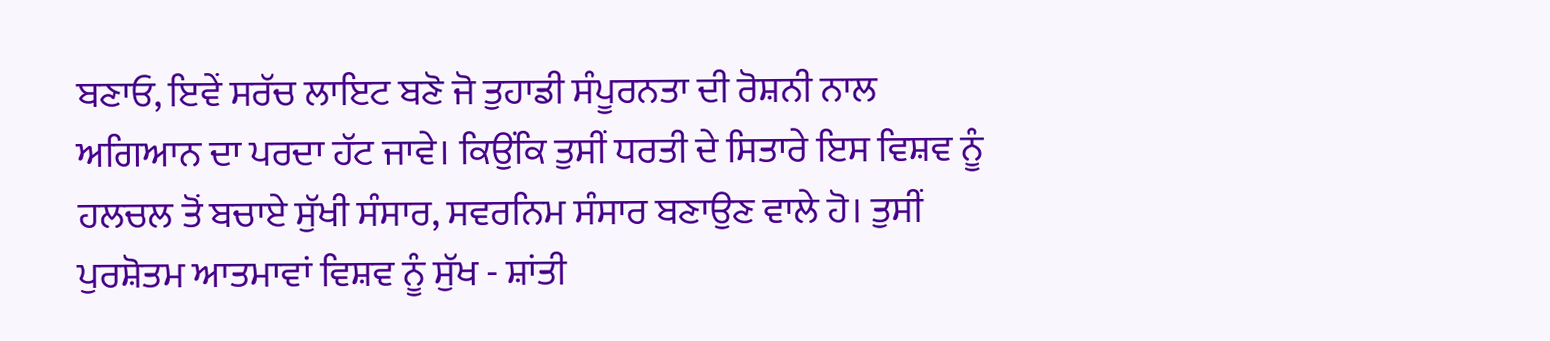ਬਣਾਓ, ਇਵੇਂ ਸਰੱਚ ਲਾਇਟ ਬਣੋ ਜੋ ਤੁਹਾਡੀ ਸੰਪੂਰਨਤਾ ਦੀ ਰੋਸ਼ਨੀ ਨਾਲ ਅਗਿਆਨ ਦਾ ਪਰਦਾ ਹੱਟ ਜਾਵੇ। ਕਿਉਂਕਿ ਤੁਸੀਂ ਧਰਤੀ ਦੇ ਸਿਤਾਰੇ ਇਸ ਵਿਸ਼ਵ ਨੂੰ ਹਲਚਲ ਤੋਂ ਬਚਾਏ ਸੁੱਖੀ ਸੰਸਾਰ, ਸਵਰਨਿਮ ਸੰਸਾਰ ਬਣਾਉਣ ਵਾਲੇ ਹੋ। ਤੁਸੀਂ ਪੁਰਸ਼ੋਤਮ ਆਤਮਾਵਾਂ ਵਿਸ਼ਵ ਨੂੰ ਸੁੱਖ - ਸ਼ਾਂਤੀ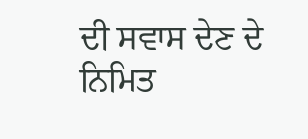ਦੀ ਸਵਾਸ ਦੇਣ ਦੇ ਨਿਮਿਤ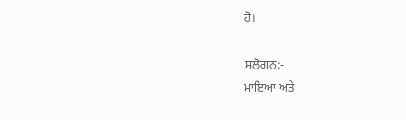ਹੋ।

ਸਲੋਗਨ:-
ਮਾਇਆ ਅਤੇ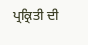ਪ੍ਰਕ੍ਰਿਤੀ ਦੀ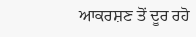ਆਕਰਸ਼ਣ ਤੋਂ ਦੂਰ ਰਹੋ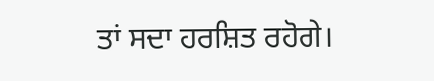ਤਾਂ ਸਦਾ ਹਰਸ਼ਿਤ ਰਹੋਗੇ।